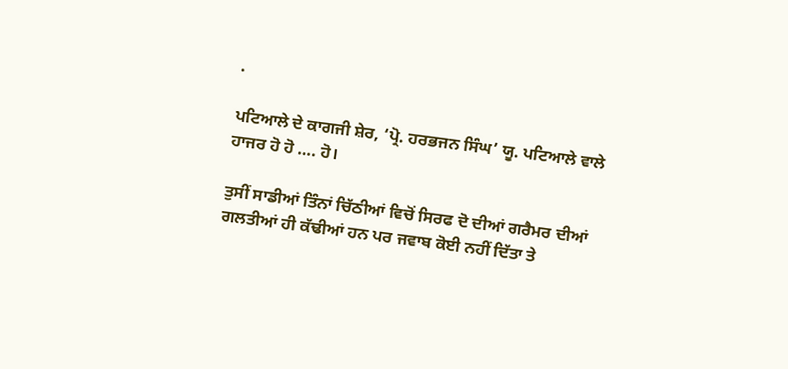.

ਪਟਿਆਲੇ ਦੇ ਕਾਗਜੀ ਸ਼ੇਰ, ‘ਪ੍ਰੋ. ਹਰਭਜਨ ਸਿੰਘ’ ਯੂ. ਪਟਿਆਲੇ ਵਾਲੇ ਹਾਜਰ ਹੋ ਹੋ …. ਹੋ।

ਤੁਸੀਂ ਸਾਡੀਆਂ ਤਿੰਨਾਂ ਚਿੱਠੀਆਂ ਵਿਚੋਂ ਸਿਰਫ ਦੋ ਦੀਆਂ ਗਰੈਮਰ ਦੀਆਂ ਗਲਤੀਆਂ ਹੀ ਕੱਢੀਆਂ ਹਨ ਪਰ ਜਵਾਬ ਕੋਈ ਨਹੀਂ ਦਿੱਤਾ ਤੇ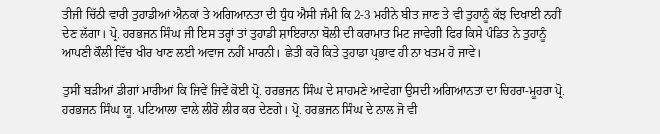ਤੀਜੀ ਚਿੱਠੀ ਵਾਰੀ ਤੁਹਾਡੀਆਂ ਐਨਕਾਂ ਤੇ ਅਗਿਆਨਤਾ ਦੀ ਧੁੰਧ ਐਸੀ ਜੰਮੀ ਕਿ 2-3 ਮਹੀਨੇ ਬੀਤ ਜਾਣ ਤੇ ਵੀ ਤੁਹਾਨੂੰ ਕੱਝ ਦਿਖਾਈ ਨਹੀਂ ਦੇਣ ਲੱਗਾ। ਪ੍ਰੋ. ਹਰਭਜਨ ਸਿੰਘ ਜੀ ਇਸ ਤਰ੍ਹਾਂ ਤਾਂ ਤੁਹਾਡੀ ਸ਼ਾਇਰਾਨਾ ਬੋਲੀ ਦੀ ਕਰਾਮਾਤ ਮਿਟ ਜਾਵੇਗੀ ਫਿਰ ਕਿਸੇ ਪੰਡਿਤ ਨੇ ਤੁਹਾਨੂੰ ਆਪਣੀ ਕੌਲੀ ਵਿੱਚ ਖੀਰ ਖਾਣ ਲਈ ਅਵਾਜ ਨਹੀਂ ਮਾਰਨੀ। ਛੇਤੀ ਕਰੋ ਕਿਤੇ ਤੁਹਾਡਾ ਪ੍ਰਭਾਵ ਹੀ ਨਾ ਖਤਮ ਹੋ ਜਾਵੇ।

ਤੁਸੀਂ ਬੜੀਆਂ ਡੀਗਾਂ ਮਾਰੀਆਂ ਕਿ ਜਿਵੇਂ ਜਿਵੇਂ ਕੋਈ ਪ੍ਰੋ. ਹਰਭਜਨ ਸਿੰਘ ਦੇ ਸਾਹਮਣੇ ਆਵੇਗਾ ਉਸਦੀ ਅਗਿਆਨਤਾ ਦਾ ਚਿਹਰਾ-ਮੂਹਰਾ ਪ੍ਰੋ. ਹਰਭਜਨ ਸਿੰਘ ਯੂ. ਪਟਿਆਲਾ ਵਾਲੇ ਲੀਰੋ ਲੀਰ ਕਰ ਦੇਣਗੇ। ਪ੍ਰੋ. ਹਰਭਜਨ ਸਿੰਘ ਦੇ ਨਾਲ ਜੋ ਵੀ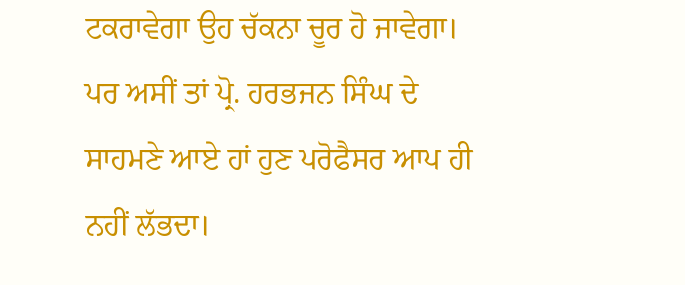ਟਕਰਾਵੇਗਾ ਉਹ ਚੱਕਨਾ ਚੂਰ ਹੋ ਜਾਵੇਗਾ। ਪਰ ਅਸੀਂ ਤਾਂ ਪ੍ਰੋ. ਹਰਭਜਨ ਸਿੰਘ ਦੇ ਸਾਹਮਣੇ ਆਏ ਹਾਂ ਹੁਣ ਪਰੋਫੈਸਰ ਆਪ ਹੀ ਨਹੀਂ ਲੱਭਦਾ।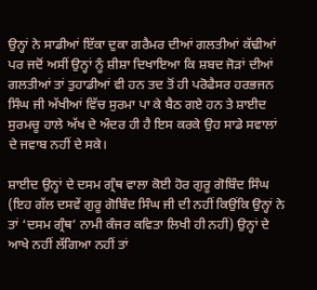ਉਨ੍ਹਾਂ ਨੇ ਸਾਡੀਆਂ ਇੱਕਾ ਦੁਕਾ ਗਰੈਮਰ ਦੀਆਂ ਗਲਤੀਆਂ ਕੱਢੀਆਂ ਪਰ ਜਦੋਂ ਅਸੀਂ ਉਨ੍ਹਾਂ ਨੂੰ ਸ਼ੀਸ਼ਾ ਦਿਖਾਇਆ ਕਿ ਸ਼ਬਦ ਜੋੜਾਂ ਦੀਆਂ ਗਲਤੀਆਂ ਤਾਂ ਤੁਹਾਡੀਆਂ ਵੀ ਹਨ ਤਦ ਤੋਂ ਹੀ ਪਰੋਫੈਸਰ ਹਰਭਜਨ ਸਿੰਘ ਜੀ ਅੱਖੀਆਂ ਵਿੱਚ ਸੁਰਮਾ ਪਾ ਕੇ ਬੈਠ ਗਏ ਹਨ ਤੇ ਸ਼ਾਈਦ ਸੁਰਮਚੂ ਹਾਲੇ ਅੱਖ ਦੇ ਅੰਦਰ ਹੀ ਹੈ ਇਸ ਕਰਕੇ ਉਹ ਸਾਡੇ ਸਵਾਲਾਂ ਦੇ ਜਵਾਬ ਨਹੀਂ ਦੇ ਸਕੇ।

ਸ਼ਾਈਦ ਉਨ੍ਹਾਂ ਦੇ ਦਸਮ ਗ੍ਰੰਥ ਵਾਲਾ ਕੋਈ ਹੋਰ ਗੁਰੂ ਗੋਬਿੰਦ ਸਿੰਘ (ਇਹ ਗੱਲ ਦਸਵੇਂ ਗੁਰੂ ਗੋਬਿੰਦ ਸਿੰਘ ਜੀ ਦੀ ਨਹੀਂ ਕਿਉਂਕਿ ਉਨ੍ਹਾਂ ਨੇ ਤਾਂ ‘ਦਸਮ ਗ੍ਰੰਥ’ ਨਾਮੀ ਕੰਜਰ ਕਵਿਤਾ ਲਿਖੀ ਹੀ ਨਹੀਂ) ਉਨ੍ਹਾਂ ਦੇ ਆਖੇ ਨਹੀਂ ਲੱਗਿਆ ਨਹੀਂ ਤਾਂ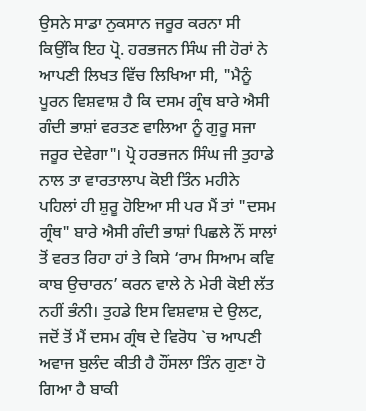ਉਸਨੇ ਸਾਡਾ ਨੁਕਸਾਨ ਜਰੂਰ ਕਰਨਾ ਸੀ ਕਿਉਂਕਿ ਇਹ ਪ੍ਰੋ. ਹਰਭਜਨ ਸਿੰਘ ਜੀ ਹੋਰਾਂ ਨੇ ਆਪਣੀ ਲਿਖਤ ਵਿੱਚ ਲਿਖਿਆ ਸੀ, "ਮੈਨੂੰ ਪੂਰਨ ਵਿਸ਼ਵਾਸ਼ ਹੈ ਕਿ ਦਸਮ ਗ੍ਰੰਥ ਬਾਰੇ ਐਸੀ ਗੰਦੀ ਭਾਸ਼ਾਂ ਵਰਤਣ ਵਾਲਿਆ ਨੂੰ ਗੁਰੂ ਸਜਾ ਜਰੂਰ ਦੇਵੇਗਾ"। ਪ੍ਰੋ ਹਰਭਜਨ ਸਿੰਘ ਜੀ ਤੁਹਾਡੇ ਨਾਲ ਤਾ ਵਾਰਤਾਲਾਪ ਕੋਈ ਤਿੰਨ ਮਹੀਨੇ ਪਹਿਲਾਂ ਹੀ ਸ਼ੁਰੂ ਹੋਇਆ ਸੀ ਪਰ ਮੈਂ ਤਾਂ "ਦਸਮ ਗ੍ਰੰਥ" ਬਾਰੇ ਐਸੀ ਗੰਦੀ ਭਾਸ਼ਾਂ ਪਿਛਲੇ ਨੌਂ ਸਾਲਾਂ ਤੋਂ ਵਰਤ ਰਿਹਾ ਹਾਂ ਤੇ ਕਿਸੇ ‘ਰਾਮ ਸਿਆਮ ਕਵਿ ਕਾਬ ਉਚਾਰਨ’ ਕਰਨ ਵਾਲੇ ਨੇ ਮੇਰੀ ਕੋਈ ਲੱਤ ਨਹੀਂ ਭੰਨੀ। ਤੁਹਡੇ ਇਸ ਵਿਸ਼ਵਾਸ਼ ਦੇ ਉਲਟ, ਜਦੋਂ ਤੋਂ ਮੈਂ ਦਸਮ ਗ੍ਰੰਥ ਦੇ ਵਿਰੋਧ `ਚ ਆਪਣੀ ਅਵਾਜ ਬੁਲੰਦ ਕੀਤੀ ਹੈ ਹੌਂਸਲਾ ਤਿੰਨ ਗੁਣਾ ਹੋ ਗਿਆ ਹੈ ਬਾਕੀ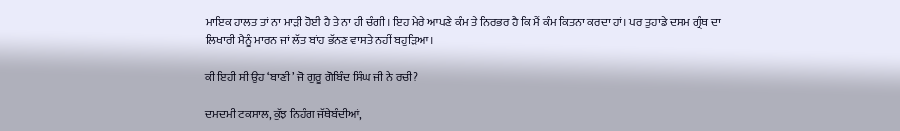ਮਾਇਕ ਹਾਲਤ ਤਾਂ ਨਾ ਮਾੜੀ ਹੋਈ ਹੈ ਤੇ ਨਾ ਹੀ ਚੰਗੀ। ਇਹ ਮੇਰੇ ਆਪਣੇ ਕੰਮ ਤੇ ਨਿਰਭਰ ਹੈ ਕਿ ਮੈਂ ਕੰਮ ਕਿਤਨਾ ਕਰਦਾ ਹਾਂ। ਪਰ ਤੁਹਾਡੇ ਦਸਮ ਗ੍ਰੰਥ ਦਾ ਲਿਖਾਰੀ ਮੈਨੂੰ ਮਾਰਨ ਜਾਂ ਲੱਤ ਬਾਂਹ ਭੱਨਣ ਵਾਸਤੇ ਨਹੀਂ ਬਹੁੜਿਆ।

ਕੀ ਇਹੀ ਸੀ ਉਹ ‘ਬਾਣੀ’ ਜੋ ਗੁਰੂ ਗੋਬਿੰਦ ਸਿੰਘ ਜੀ ਨੇ ਰਚੀ?

ਦਮਦਮੀ ਟਕਸਾਲ, ਕੁੱਝ ਨਿਹੰਗ ਜੱਥੇਬੰਦੀਆਂ,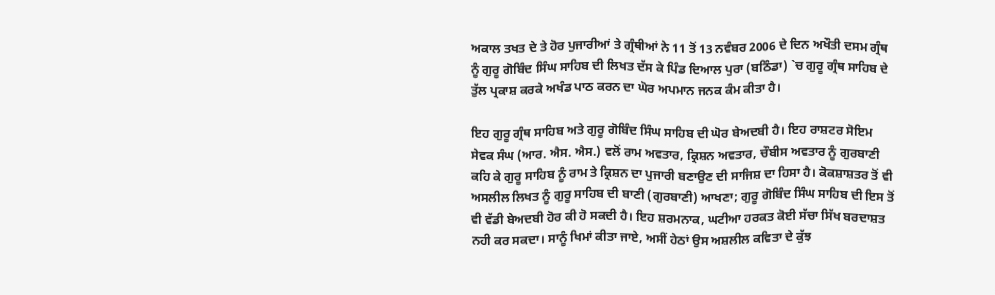ਅਕਾਲ ਤਖਤ ਦੇ ਤੇ ਹੋਰ ਪੁਜਾਰੀਆਂ ਤੇ ਗ੍ਰੰਥੀਆਂ ਨੇ 11 ਤੋਂ 13 ਨਵੰਬਰ 2006 ਦੇ ਦਿਨ ਅਖੌਤੀ ਦਸਮ ਗ੍ਰੰਥ ਨੂੰ ਗੁਰੂ ਗੋਬਿੰਦ ਸਿੰਘ ਸਾਹਿਬ ਦੀ ਲਿਖਤ ਦੱਸ ਕੇ ਪਿੰਡ ਦਿਆਲ ਪੁਰਾ (ਬਠਿੰਡਾ) `ਚ ਗੁਰੂ ਗ੍ਰੰਥ ਸਾਹਿਬ ਦੇ ਤੁੱਲ ਪ੍ਰਕਾਸ਼ ਕਰਕੇ ਅਖੰਡ ਪਾਠ ਕਰਨ ਦਾ ਘੋਰ ਅਪਮਾਨ ਜਨਕ ਕੰਮ ਕੀਤਾ ਹੈ।

ਇਹ ਗੁਰੂ ਗ੍ਰੰਥ ਸਾਹਿਬ ਅਤੇ ਗੁਰੂ ਗੋਬਿੰਦ ਸਿੰਘ ਸਾਹਿਬ ਦੀ ਘੋਰ ਬੇਅਦਬੀ ਹੈ। ਇਹ ਰਾਸ਼ਟਰ ਸੋਇਮ ਸੇਵਕ ਸੰਘ (ਆਰ. ਐਸ. ਐਸ.) ਵਲੋਂ ਰਾਮ ਅਵਤਾਰ, ਕ੍ਰਿਸ਼ਨ ਅਵਤਾਰ, ਚੌਬੀਸ ਅਵਤਾਰ ਨੂੰ ਗੁਰਬਾਣੀ ਕਹਿ ਕੇ ਗੁਰੂ ਸਾਹਿਬ ਨੂੰ ਰਾਮ ਤੇ ਕ੍ਰਿਸ਼ਨ ਦਾ ਪੁਜਾਰੀ ਬਣਾਉਣ ਦੀ ਸਾਜਿਸ਼ ਦਾ ਹਿਸਾ ਹੈ। ਕੋਕਸ਼ਾਸ਼ਤਰ ਤੋਂ ਵੀ ਅਸਲੀਲ ਲਿਖਤ ਨੂੰ ਗੁਰੂ ਸਾਹਿਬ ਦੀ ਬਾਣੀ (ਗੁਰਬਾਣੀ) ਆਖਣਾ; ਗੁਰੂ ਗੋਬਿੰਦ ਸਿੰਘ ਸਾਹਿਬ ਦੀ ਇਸ ਤੋਂ ਵੀ ਵੱਡੀ ਬੇਅਦਬੀ ਹੋਰ ਕੀ ਹੋ ਸਕਦੀ ਹੈ। ਇਹ ਸ਼ਰਮਨਾਕ, ਘਟੀਆ ਹਰਕਤ ਕੋਈ ਸੱਚਾ ਸਿੱਖ ਬਰਦਾਸ਼ਤ ਨਹੀ ਕਰ ਸਕਦਾ। ਸਾਨੂੰ ਖਿਮਾਂ ਕੀਤਾ ਜਾਏ, ਅਸੀਂ ਹੇਠਾਂ ਉਸ ਅਸ਼ਲੀਲ ਕਵਿਤਾ ਦੇ ਕੁੱਝ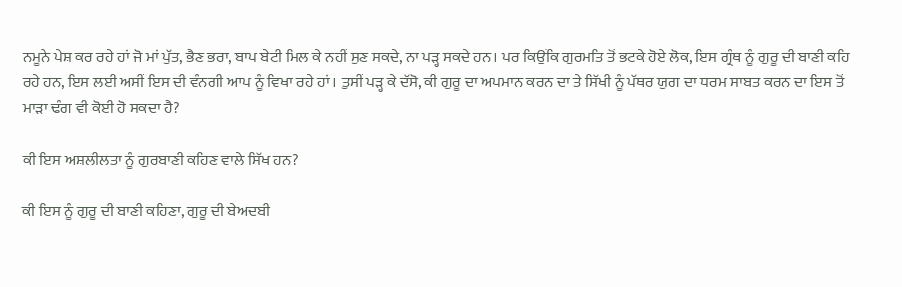ਨਮੂਨੇ ਪੇਸ਼ ਕਰ ਰਹੇ ਹਾਂ ਜੋ ਮਾਂ ਪੁੱਤ, ਭੈਣ ਭਰਾ, ਬਾਪ ਬੇਟੀ ਮਿਲ ਕੇ ਨਹੀਂ ਸੁਣ ਸਕਦੇ, ਨਾ ਪੜ੍ਹ ਸਕਦੇ ਹਨ। ਪਰ ਕਿਉਂਕਿ ਗੁਰਮਤਿ ਤੋਂ ਭਟਕੇ ਹੋਏ ਲੋਕ, ਇਸ ਗ੍ਰੰਥ ਨੂੰ ਗੁਰੂ ਦੀ ਬਾਣੀ ਕਹਿ ਰਹੇ ਹਨ, ਇਸ ਲਈ ਅਸੀਂ ਇਸ ਦੀ ਵੰਨਗੀ ਆਪ ਨੂੰ ਵਿਖਾ ਰਹੇ ਹਾਂ। ਤੁਸੀਂ ਪੜ੍ਹ ਕੇ ਦੱਸੋ, ਕੀ ਗੁਰੂ ਦਾ ਅਪਮਾਨ ਕਰਨ ਦਾ ਤੇ ਸਿੱਖੀ ਨੂੰ ਪੱਥਰ ਯੁਗ ਦਾ ਧਰਮ ਸਾਬਤ ਕਰਨ ਦਾ ਇਸ ਤੋਂ ਮਾੜਾ ਢੰਗ ਵੀ ਕੋਈ ਹੋ ਸਕਦਾ ਹੈ?

ਕੀ ਇਸ ਅਸ਼ਲੀਲਤਾ ਨੂੰ ਗੁਰਬਾਣੀ ਕਹਿਣ ਵਾਲੇ ਸਿੱਖ ਹਨ?

ਕੀ ਇਸ ਨੂੰ ਗੁਰੂ ਦੀ ਬਾਣੀ ਕਹਿਣਾ, ਗੁਰੂ ਦੀ ਬੇਅਦਬੀ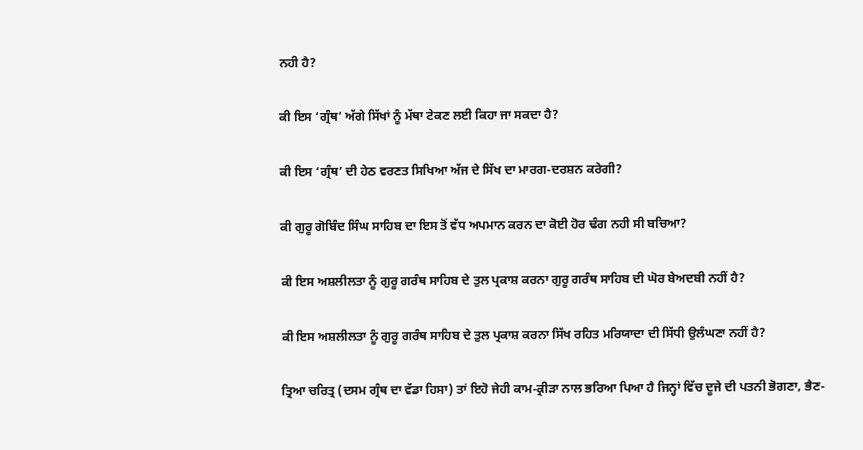ਨਹੀ ਹੈ?

ਕੀ ਇਸ ‘ਗ੍ਰੰਥ’ ਅੱਗੇ ਸਿੱਖਾਂ ਨੂੰ ਮੱਥਾ ਟੇਕਣ ਲਈ ਕਿਹਾ ਜਾ ਸਕਦਾ ਹੈ?

ਕੀ ਇਸ ‘ਗ੍ਰੰਥ’ ਦੀ ਹੇਠ ਵਰਣਤ ਸਿਖਿਆ ਅੱਜ ਦੇ ਸਿੱਖ ਦਾ ਮਾਰਗ-ਦਰਸ਼ਨ ਕਰੇਗੀ?

ਕੀ ਗੁਰੂ ਗੋਬਿੰਦ ਸਿੰਘ ਸਾਹਿਬ ਦਾ ਇਸ ਤੋਂ ਵੱਧ ਅਪਮਾਨ ਕਰਨ ਦਾ ਕੋਈ ਹੋਰ ਢੰਗ ਨਹੀ ਸੀ ਬਚਿਆ?

ਕੀ ਇਸ ਅਸ਼ਲੀਲਤਾ ਨੂੰ ਗੁਰੂ ਗਰੰਥ ਸਾਹਿਬ ਦੇ ਤੁਲ ਪ੍ਰਕਾਸ਼ ਕਰਨਾ ਗੁਰੂ ਗਰੰਥ ਸਾਹਿਬ ਦੀ ਘੋਰ ਬੇਅਦਬੀ ਨਹੀਂ ਹੈ?

ਕੀ ਇਸ ਅਸ਼ਲੀਲਤਾ ਨੂੰ ਗੁਰੂ ਗਰੰਥ ਸਾਹਿਬ ਦੇ ਤੁਲ ਪ੍ਰਕਾਸ਼ ਕਰਨਾ ਸਿੱਖ ਰਹਿਤ ਮਰਿਯਾਦਾ ਦੀ ਸਿੱਧੀ ਉਲੰਘਣਾ ਨਹੀਂ ਹੈ?

ਤ੍ਰਿਆ ਚਰਿਤ੍ਰ (ਦਸਮ ਗ੍ਰੰਥ ਦਾ ਵੱਡਾ ਹਿਸਾ) ਤਾਂ ਇਹੋ ਜੇਹੀ ਕਾਮ-ਕ੍ਰੀੜਾ ਨਾਲ ਭਰਿਆ ਪਿਆ ਹੈ ਜਿਨ੍ਹਾਂ ਵਿੱਚ ਦੂਜੇ ਦੀ ਪਤਨੀ ਭੋਗਣਾ, ਭੈਣ-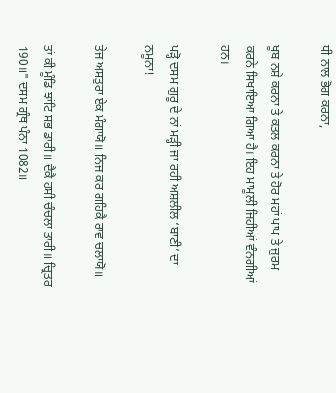ਧੀ ਨਾਲ ਭੋਗ ਕਰਨਾ,

ਖੂਬ ਨਸ਼ੇ ਕਰਨਾ ਤੇ ਕਤਲ ਕਰਨਾ ਤੇ ਹੋਰ ਮਹਾਂ ਪਾਪ ਤੇ ਜੁਰਮ ਕਰਨੇ ਸਿਖਾਇਆ ਗਿਆ ਹੈ। ਇਹ ਮਾਮੂਲੀ ਜਿਹੀਆਂ ਵੰਨਗੀਆਂ ਹਨ।

ਪੜ੍ਹੋ ਦਸਮ ਗੁਰੂ ਦੇ ਨਾਂ ਮੜ੍ਹੀ ਜਾ ਰਹੀ ਅਸ਼ਲੀਲ ‘ਬਾਣੀ’ ਦਾ ਨਮੂਨਾ!

ਤੇਜ ਅਸਤੁਰਾ ਏਕ ਮੰਗਾਯੋ॥ ਨਿਜ ਕਰ ਗਹਿਕੈ ਰਾਵ ਚਲਾਯੋ॥

ਤਾਂ ਕੀ ਮੂੰਡਿ ਝਾਂਟਿ ਸਭ ਡਾਰੀ॥ ਦੈਕੈ ਹਸੀ ਚੰਚਲਾ ਤਾਰੀ॥ ਚ੍ਰਿਤਰ 190॥" ਦਸਮ ਗ੍ਰੰਥ ਪੰਨਾ 1082॥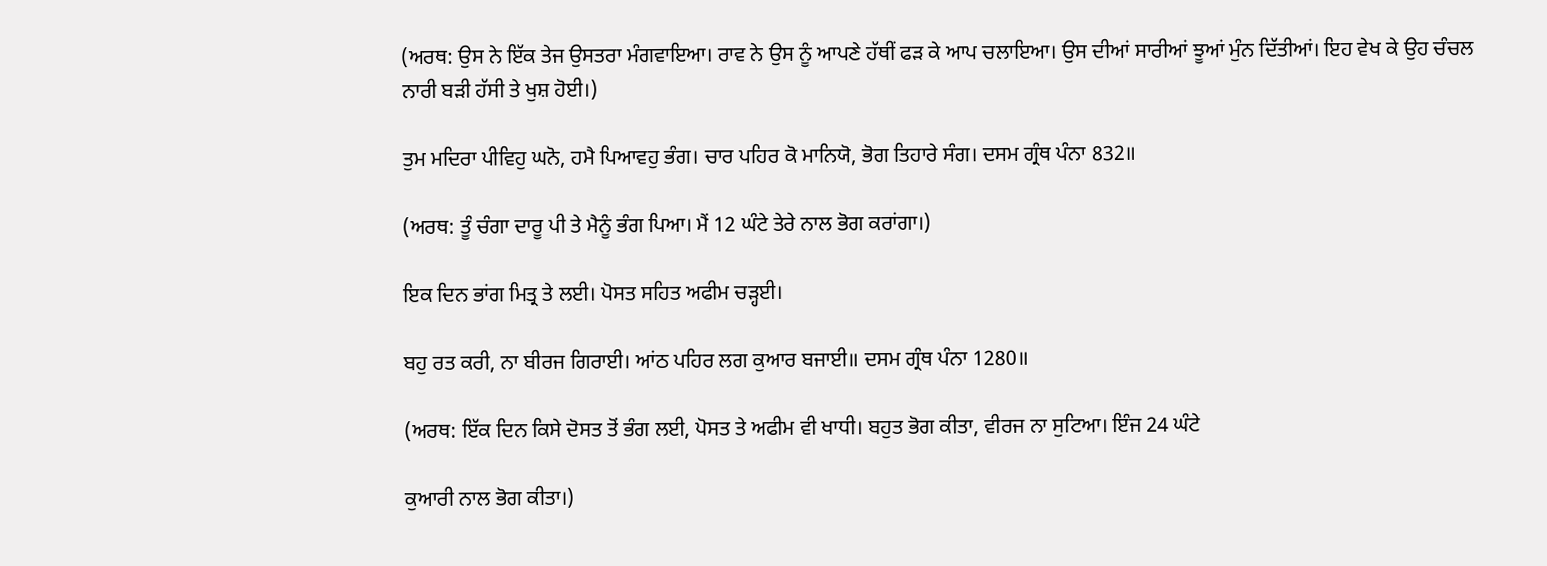(ਅਰਥ: ਉਸ ਨੇ ਇੱਕ ਤੇਜ ਉਸਤਰਾ ਮੰਗਵਾਇਆ। ਰਾਵ ਨੇ ਉਸ ਨੂੰ ਆਪਣੇ ਹੱਥੀਂ ਫੜ ਕੇ ਆਪ ਚਲਾਇਆ। ਉਸ ਦੀਆਂ ਸਾਰੀਆਂ ਝੂਆਂ ਮੁੰਨ ਦਿੱਤੀਆਂ। ਇਹ ਵੇਖ ਕੇ ਉਹ ਚੰਚਲ ਨਾਰੀ ਬੜੀ ਹੱਸੀ ਤੇ ਖੁਸ਼ ਹੋਈ।)

ਤੁਮ ਮਦਿਰਾ ਪੀਵਿਹੁ ਘਨੋ, ਹਮੈ ਪਿਆਵਹੁ ਭੰਗ। ਚਾਰ ਪਹਿਰ ਕੋ ਮਾਨਿਯੋ, ਭੋਗ ਤਿਹਾਰੇ ਸੰਗ। ਦਸਮ ਗ੍ਰੰਥ ਪੰਨਾ 832॥

(ਅਰਥ: ਤੂੰ ਚੰਗਾ ਦਾਰੂ ਪੀ ਤੇ ਮੈਨੂੰ ਭੰਗ ਪਿਆ। ਮੈਂ 12 ਘੰਟੇ ਤੇਰੇ ਨਾਲ ਭੋਗ ਕਰਾਂਗਾ।)

ਇਕ ਦਿਨ ਭਾਂਗ ਮਿਤ੍ਰ ਤੇ ਲਈ। ਪੋਸਤ ਸਹਿਤ ਅਫੀਮ ਚੜ੍ਹਈ।

ਬਹੁ ਰਤ ਕਰੀ, ਨਾ ਬੀਰਜ ਗਿਰਾਈ। ਆਂਠ ਪਹਿਰ ਲਗ ਕੁਆਰ ਬਜਾਈ॥ ਦਸਮ ਗ੍ਰੰਥ ਪੰਨਾ 1280॥

(ਅਰਥ: ਇੱਕ ਦਿਨ ਕਿਸੇ ਦੋਸਤ ਤੋਂ ਭੰਗ ਲਈ, ਪੋਸਤ ਤੇ ਅਫੀਮ ਵੀ ਖਾਧੀ। ਬਹੁਤ ਭੋਗ ਕੀਤਾ, ਵੀਰਜ ਨਾ ਸੁਟਿਆ। ਇੰਜ 24 ਘੰਟੇ

ਕੁਆਰੀ ਨਾਲ ਭੋਗ ਕੀਤਾ।)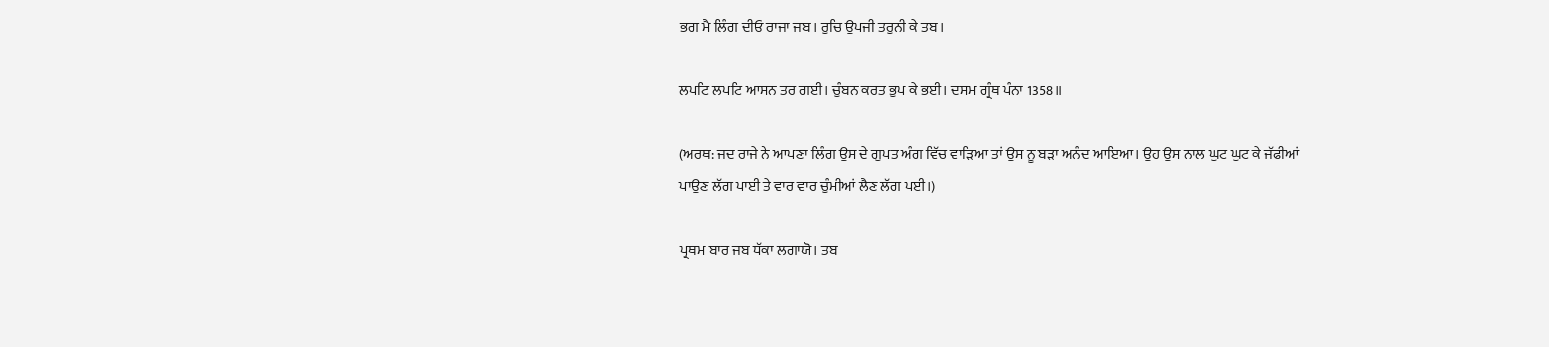ਭਗ ਮੈ ਲਿੰਗ ਦੀਓ ਰਾਜਾ ਜਬ। ਰੁਚਿ ਉਪਜੀ ਤਰੁਨੀ ਕੇ ਤਬ।

ਲਪਟਿ ਲਪਟਿ ਆਸਨ ਤਰ ਗਈ। ਚੁੰਬਨ ਕਰਤ ਭੁਪ ਕੇ ਭਈ। ਦਸਮ ਗ੍ਰੰਥ ਪੰਨਾ 1358॥

(ਅਰਥ: ਜਦ ਰਾਜੇ ਨੇ ਆਪਣਾ ਲਿੰਗ ਉਸ ਦੇ ਗੁਪਤ ਅੰਗ ਵਿੱਚ ਵਾੜਿਆ ਤਾਂ ਉਸ ਨੂ ਬੜਾ ਅਨੰਦ ਆਇਆ। ਉਹ ਉਸ ਨਾਲ ਘੁਟ ਘੁਟ ਕੇ ਜੱਫੀਆਂ ਪਾਉਣ ਲੱਗ ਪਾਈ ਤੇ ਵਾਰ ਵਾਰ ਚੁੰਮੀਆਂ ਲੈਣ ਲੱਗ ਪਈ।)

ਪ੍ਰਥਮ ਬਾਰ ਜਬ ਧੱਕਾ ਲਗਾਯੋ। ਤਬ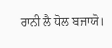ਰਾਨੀ ਲੈ ਧੋਲ ਬਜਾਯੋ।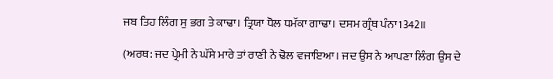ਜਬ ਤਿਹ ਲਿੰਗ ਸੁ ਭਗ ਤੇ ਕਾਢਾ। ਤ੍ਰਿਯਾ ਧੋਲ ਧਮੱਕਾ ਗਾਢਾ। ਦਸਮ ਗ੍ਰੰਥ ਪੰਨਾ1342॥

(ਅਰਥ: ਜਦ ਪ੍ਰੇਮੀ ਨੇ ਘੱਸੇ ਮਾਰੇ ਤਾਂ ਰਾਣੀ ਨੇ ਢੋਲ ਵਜਾਇਆ। ਜਦ ਉਸ ਨੇ ਆਪਣਾ ਲਿੰਗ ਉਸ ਦੇ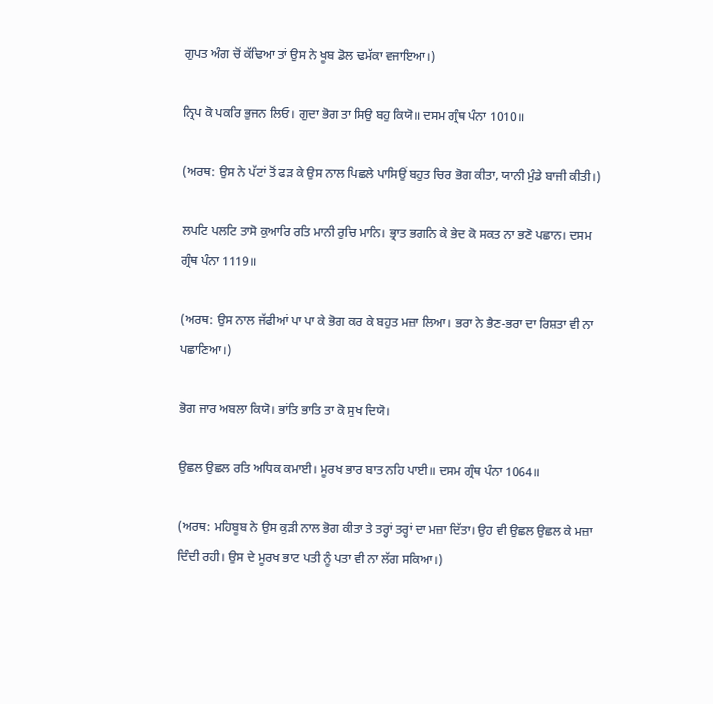ਗੁਪਤ ਅੰਗ ਚੋਂ ਕੱਢਿਆ ਤਾਂ ਉਸ ਨੇ ਖੂਬ ਡੋਲ ਢਮੱਕਾ ਵਜਾਇਆ।)

ਨ੍ਰਿਪ ਕੋ ਪਕਰਿ ਭੁਜਨ ਲਿਓ। ਗੁਦਾ ਭੋਗ ਤਾ ਸਿਉ ਬਹੁ ਕਿਯੋ॥ ਦਸਮ ਗ੍ਰੰਥ ਪੰਨਾ 1010॥

(ਅਰਥ: ਉਸ ਨੇ ਪੱਟਾਂ ਤੋਂ ਫੜ ਕੇ ਉਸ ਨਾਲ ਪਿਛਲੇ ਪਾਸਿਉਂ ਬਹੁਤ ਚਿਰ ਭੋਗ ਕੀਤਾ, ਯਾਨੀ ਮੁੰਡੇ ਬਾਜੀ ਕੀਤੀ।)

ਲਪਟਿ ਪਲਟਿ ਤਾਸੋ ਕੁਆਰਿ ਰਤਿ ਮਾਨੀ ਰੁਚਿ ਮਾਨਿ। ਭ੍ਰਾਤ ਭਗਨਿ ਕੇ ਭੇਦ ਕੋ ਸਕਤ ਨਾ ਭਣੋ ਪਛਾਨ। ਦਸਮ ਗ੍ਰੰਥ ਪੰਨਾ 1119॥

(ਅਰਥ: ਉਸ ਨਾਲ ਜੱਫੀਆਂ ਪਾ ਪਾ ਕੇ ਭੋਗ ਕਰ ਕੇ ਬਹੁਤ ਮਜ਼ਾ ਲਿਆ। ਭਰਾ ਨੇ ਭੈਣ-ਭਰਾ ਦਾ ਰਿਸ਼ਤਾ ਵੀ ਨਾ ਪਛਾਣਿਆ।)

ਭੋਗ ਜਾਰ ਅਬਲਾ ਕਿਯੋ। ਭਾਂਤਿ ਭਾਤਿ ਤਾ ਕੋ ਸੁਖ ਦਿਯੋ।

ਉਛਲ ਉਛਲ ਰਤਿ ਅਧਿਕ ਕਮਾਈ। ਮੂਰਖ ਭਾਰ ਬਾਤ ਨਹਿ ਪਾਈ॥ ਦਸਮ ਗ੍ਰੰਥ ਪੰਨਾ 1064॥

(ਅਰਥ: ਮਹਿਬੂਬ ਨੇ ਉਸ ਕੁੜੀ ਨਾਲ ਭੋਗ ਕੀਤਾ ਤੇ ਤਰ੍ਹਾਂ ਤਰ੍ਹਾਂ ਦਾ ਮਜ਼ਾ ਦਿੱਤਾ। ਉਹ ਵੀ ਉਛਲ ਉਛਲ ਕੇ ਮਜ਼ਾ ਦਿੰਦੀ ਰਹੀ। ਉਸ ਦੇ ਮੂਰਖ ਭਾਟ ਪਤੀ ਨੂੰ ਪਤਾ ਵੀ ਨਾ ਲੱਗ ਸਕਿਆ।)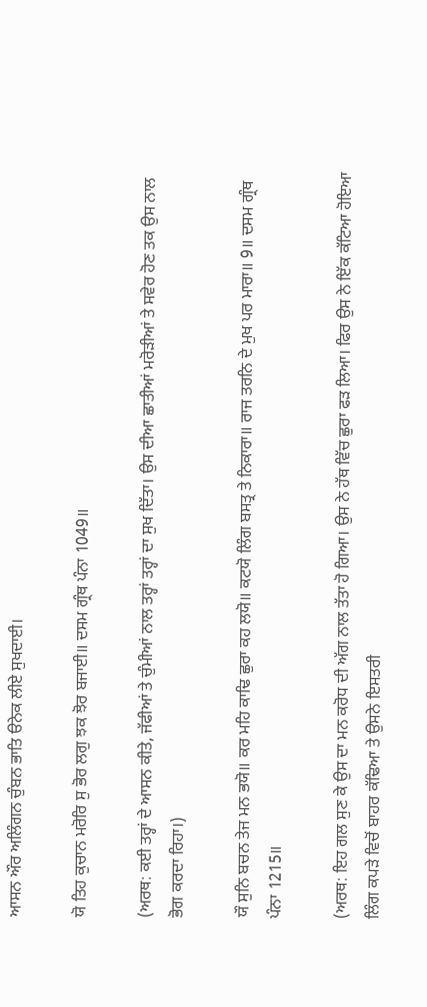ਆਸਨ ਔਰ ਅਲਿੰਗਨ ਚੁੰਬਨ ਭਾਤਿ ੳਨੇਕ ਲੀਏ ਸੁਖਦਾਈ।

ਯੋ ਤਿਹ ਕੁਚਾਨ ਮਰੋਰਿ ਸੁ ਭੋਰ ਲਗੁ ਝਕ ਝੋਰ ਬਜਾਈ॥ ਦਸਮ ਗ੍ਰੰਥ ਪੰਨਾ 1049॥

(ਅਰਥ: ਕਈ ਤਰ੍ਹਾਂ ਦੇ ਆਸਨ ਕੀਤੇ, ਜੱਫੀਆਂ ਤੇ ਚੁੰਮੀਆਂ ਨਾਲ ਤਰ੍ਹਾਂ ਤਰ੍ਹਾਂ ਦਾ ਸੁਖ ਦਿੱਤਾ। ਉਸ ਦੀਆ ਛਾਤੀਆਂ ਮਰੋੜੀਆਂ ਤੇ ਸਵੇਰ ਹੋਣ ਤਕ ਉਸ ਨਾਲ ਭੋਗ ਕਰਦਾ ਰਿਹਾ।)

ਯੌ ਸੁਨਿ ਬਚਨ ਤੇਜ ਮਨ ਭਯੋ॥ ਕਰ ਮਹਿ ਕਾਢਿ ਛੁਰਾ ਕਹ ਲਯੋ॥ ਕਟਯੋ ਲਿੰਗ ਬਸਤ੍ਰ ਤੇ ਨਿਕਾਰਾ॥ ਰਾਜ ਤਰਨਿ ਦੇ ਮੁਖ ਪਰ ਮਾਰਾ॥ 9॥ ਦਸਮ ਗ੍ਰੰਥ ਪੰਨਾ 1215॥

(ਅਰਥ: ਇਹ ਗਲ ਸੁਣ ਕੇ ਉਸ ਦਾ ਮਨ ਕਰੋਧ ਦੀ ਅੱਗ ਨਾਲ ਤੱਤਾ ਹੋ ਗਿਆ। ਉਸ ਨੇ ਹੱਥ ਵਿੱਚ ਛੁਰਾ ਫੜ ਲਿਆ। ਫਿਰ ਉਸ ਨੇ ਇੱਕ ਕੱਟਿਆ ਹੋਇਆ ਲਿੰਗ ਕਪੜੇ ਵਿਚੋਂ ਬਾਹਰ ਕੱਢਿਆ ਤੇ ਉਸਨੇ ਇਸਤਰੀ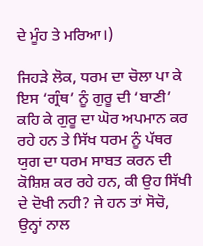ਦੇ ਮੂੰਹ ਤੇ ਮਰਿਆ।)

ਜਿਹੜੇ ਲੋਕ, ਧਰਮ ਦਾ ਚੋਲਾ ਪਾ ਕੇ ਇਸ ‘ਗ੍ਰੰਥ’ ਨੂੰ ਗੁਰੂ ਦੀ ‘ਬਾਣੀ’ ਕਹਿ ਕੇ ਗੁਰੂ ਦਾ ਘੋਰ ਅਪਮਾਨ ਕਰ ਰਹੇ ਹਨ ਤੇ ਸਿੱਖ ਧਰਮ ਨੂੰ ਪੱਥਰ ਯੁਗ ਦਾ ਧਰਮ ਸਾਬਤ ਕਰਨ ਦੀ ਕੋਸ਼ਿਸ਼ ਕਰ ਰਹੇ ਹਨ, ਕੀ ਉਹ ਸਿੱਖੀ ਦੇ ਦੋਖੀ ਨਹੀ? ਜੇ ਹਨ ਤਾਂ ਸੋਚੋ, ਉਨ੍ਹਾਂ ਨਾਲ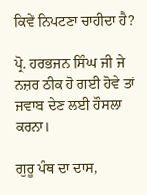ਕਿਵੇਂ ਨਿਪਟਣਾ ਚਾਹੀਦਾ ਹੈ?

ਪ੍ਰੋ. ਹਰਭਜਨ ਸਿੰਘ ਜੀ ਜੇ ਨਜ਼ਰ ਠੀਕ ਹੋ ਗਈ ਹੋਵੇ ਤਾਂ ਜਵਾਬ ਦੇਣ ਲਈ ਹੌਸਲਾ ਕਰਨਾ।

ਗੁਰੂ ਪੰਥ ਦਾ ਦਾਸ,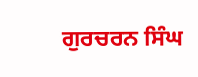ਗੁਰਚਰਨ ਸਿੰਘ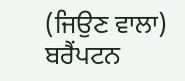(ਜਿਉਣ ਵਾਲਾ) ਬਰੈਂਪਟਨ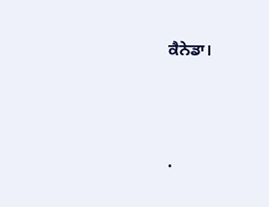ਕੈਨੇਡਾ।




.